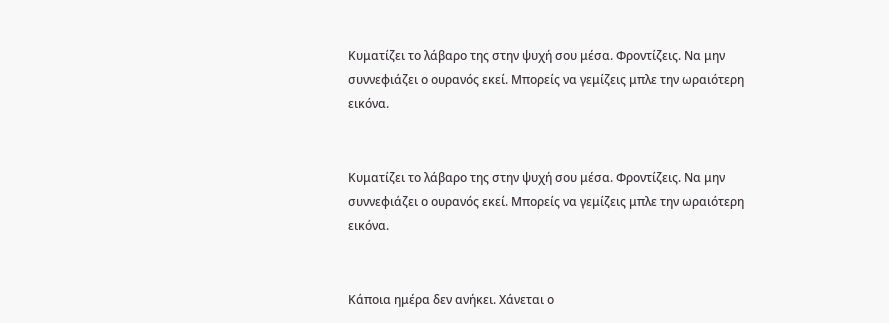Κυματίζει το λάβαρο της στην ψυχή σου μέσα. Φροντίζεις. Να μην συννεφιάζει ο ουρανός εκεί. Μπορείς να γεμίζεις μπλε την ωραιότερη εικόνα.


Κυματίζει το λάβαρο της στην ψυχή σου μέσα. Φροντίζεις. Να μην συννεφιάζει ο ουρανός εκεί. Μπορείς να γεμίζεις μπλε την ωραιότερη εικόνα.


Κάποια ημέρα δεν ανήκει. Χάνεται ο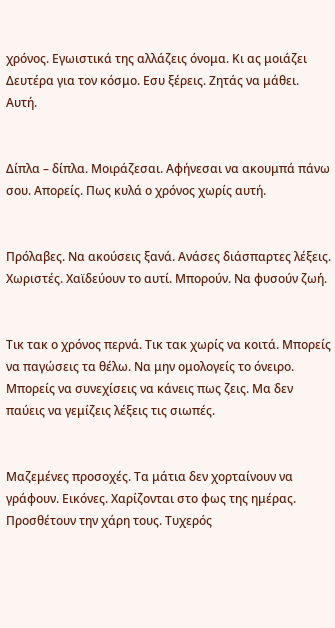χρόνος. Εγωιστικά της αλλάζεις όνομα. Κι ας μοιάζει Δευτέρα για τον κόσμο. Εσυ ξέρεις. Ζητάς να μάθει. Αυτή.


Δίπλα – δίπλα. Μοιράζεσαι. Αφήνεσαι να ακουμπά πάνω σου. Απορείς. Πως κυλά ο χρόνος χωρίς αυτή.


Πρόλαβες. Να ακούσεις ξανά. Ανάσες διάσπαρτες λέξεις. Χωριστές. Χαϊδεύουν το αυτί. Μπορούν. Να φυσούν ζωή.


Τικ τακ ο χρόνος περνά. Τικ τακ χωρίς να κοιτά. Μπορείς να παγώσεις τα θέλω. Να μην ομολογείς το όνειρο. Μπορείς να συνεχίσεις να κάνεις πως ζεις. Μα δεν παύεις να γεμίζεις λέξεις τις σιωπές.


Μαζεμένες προσοχές. Τα μάτια δεν χορταίνουν να γράφουν. Εικόνες. Χαρίζονται στο φως της ημέρας. Προσθέτουν την χάρη τους. Τυχερός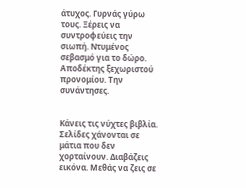άτυχος. Γυρνάς γύρω τους. Ξέρεις να συντροφεύεις την σιωπή. Ντυμένος σεβασμό για το δώρο. Αποδέκτης ξεχωριστού προνομίου. Την συνάντησες.


Κάνεις τις νύχτες βιβλία. Σελίδες χάνονται σε μάτια που δεν χορταίνουν. Διαβάζεις εικόνα. Μεθάς να ζεις σε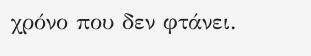χρόνο που δεν φτάνει.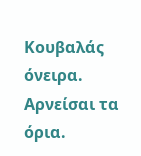Κουβαλάς όνειρα. Αρνείσαι τα όρια.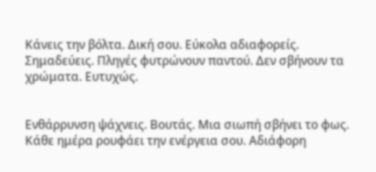Κάνεις την βόλτα. Δική σου. Εύκολα αδιαφορείς. Σημαδεύεις. Πληγές φυτρώνουν παντού. Δεν σβήνουν τα χρώματα. Ευτυχώς.


Ενθάρρυνση ψάχνεις. Βουτάς. Μια σιωπή σβήνει το φως. Κάθε ημέρα ρουφάει την ενέργεια σου. Αδιάφορη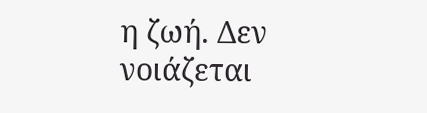η ζωή. Δεν νοιάζεται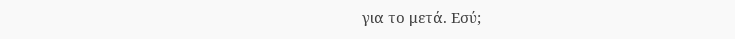για το μετά. Εσύ;